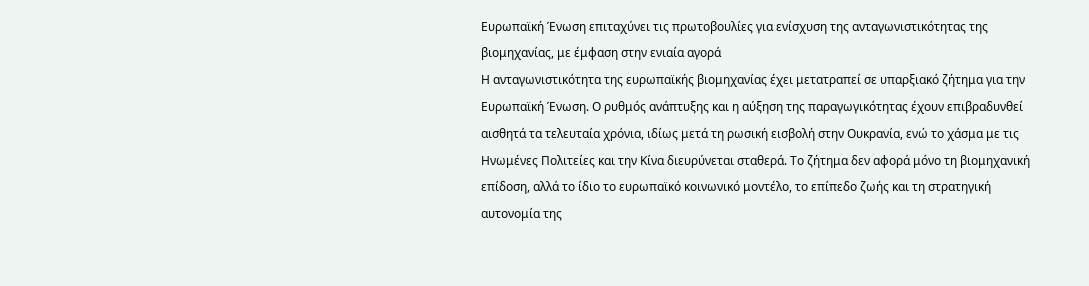Ευρωπαϊκή Ένωση επιταχύνει τις πρωτοβουλίες για ενίσχυση της ανταγωνιστικότητας της βιομηχανίας, με έμφαση στην ενιαία αγορά
Η ανταγωνιστικότητα της ευρωπαϊκής βιομηχανίας έχει μετατραπεί σε υπαρξιακό ζήτημα για την Ευρωπαϊκή Ένωση. Ο ρυθμός ανάπτυξης και η αύξηση της παραγωγικότητας έχουν επιβραδυνθεί αισθητά τα τελευταία χρόνια, ιδίως μετά τη ρωσική εισβολή στην Ουκρανία, ενώ το χάσμα με τις Ηνωμένες Πολιτείες και την Κίνα διευρύνεται σταθερά. Το ζήτημα δεν αφορά μόνο τη βιομηχανική επίδοση, αλλά το ίδιο το ευρωπαϊκό κοινωνικό μοντέλο, το επίπεδο ζωής και τη στρατηγική αυτονομία της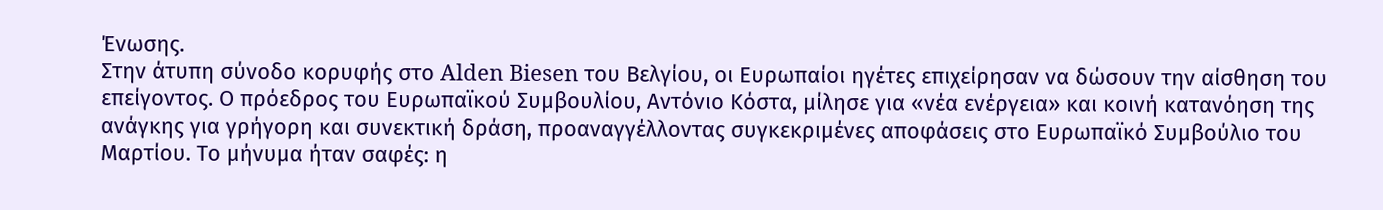Ένωσης.
Στην άτυπη σύνοδο κορυφής στο Alden Biesen του Βελγίου, οι Ευρωπαίοι ηγέτες επιχείρησαν να δώσουν την αίσθηση του επείγοντος. Ο πρόεδρος του Ευρωπαϊκού Συμβουλίου, Αντόνιο Κόστα, μίλησε για «νέα ενέργεια» και κοινή κατανόηση της ανάγκης για γρήγορη και συνεκτική δράση, προαναγγέλλοντας συγκεκριμένες αποφάσεις στο Ευρωπαϊκό Συμβούλιο του Μαρτίου. Το μήνυμα ήταν σαφές: η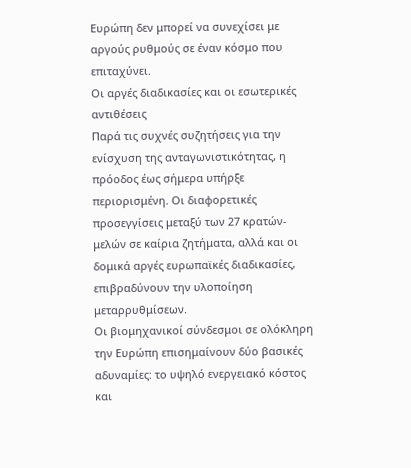Ευρώπη δεν μπορεί να συνεχίσει με αργούς ρυθμούς σε έναν κόσμο που επιταχύνει.
Οι αργές διαδικασίες και οι εσωτερικές αντιθέσεις
Παρά τις συχνές συζητήσεις για την ενίσχυση της ανταγωνιστικότητας, η πρόοδος έως σήμερα υπήρξε περιορισμένη. Οι διαφορετικές προσεγγίσεις μεταξύ των 27 κρατών-μελών σε καίρια ζητήματα, αλλά και οι δομικά αργές ευρωπαϊκές διαδικασίες, επιβραδύνουν την υλοποίηση μεταρρυθμίσεων.
Οι βιομηχανικοί σύνδεσμοι σε ολόκληρη την Ευρώπη επισημαίνουν δύο βασικές αδυναμίες: το υψηλό ενεργειακό κόστος και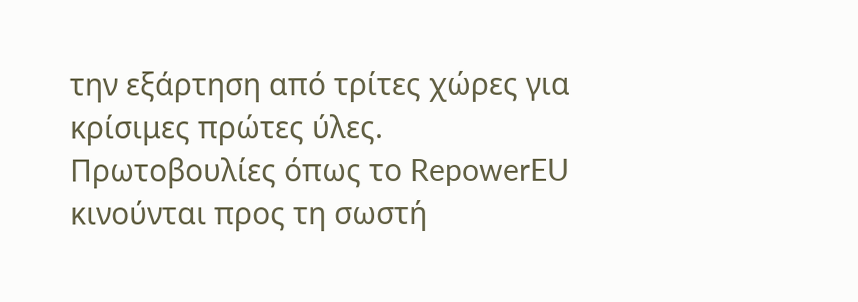την εξάρτηση από τρίτες χώρες για κρίσιμες πρώτες ύλες. Πρωτοβουλίες όπως το RepowerEU κινούνται προς τη σωστή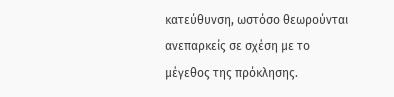κατεύθυνση, ωστόσο θεωρούνται ανεπαρκείς σε σχέση με το μέγεθος της πρόκλησης.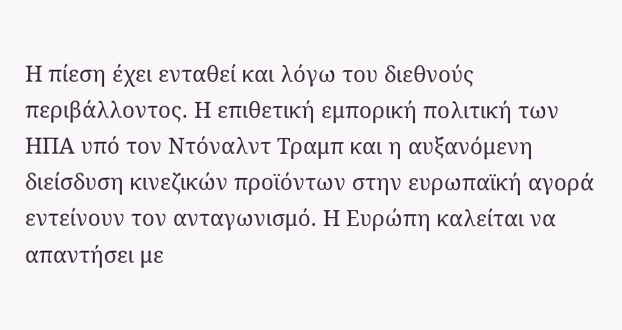Η πίεση έχει ενταθεί και λόγω του διεθνούς περιβάλλοντος. Η επιθετική εμπορική πολιτική των ΗΠΑ υπό τον Ντόναλντ Τραμπ και η αυξανόμενη διείσδυση κινεζικών προϊόντων στην ευρωπαϊκή αγορά εντείνουν τον ανταγωνισμό. Η Ευρώπη καλείται να απαντήσει με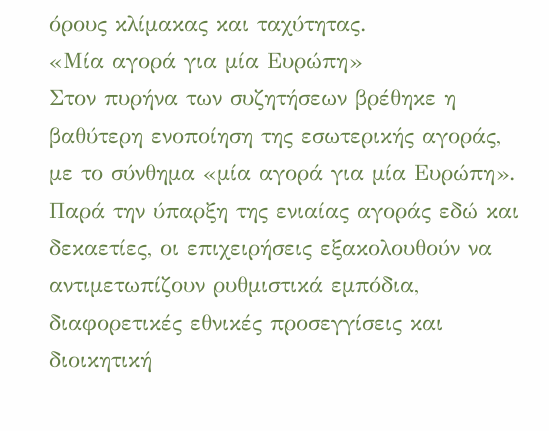όρους κλίμακας και ταχύτητας.
«Μία αγορά για μία Ευρώπη»
Στον πυρήνα των συζητήσεων βρέθηκε η βαθύτερη ενοποίηση της εσωτερικής αγοράς, με το σύνθημα «μία αγορά για μία Ευρώπη». Παρά την ύπαρξη της ενιαίας αγοράς εδώ και δεκαετίες, οι επιχειρήσεις εξακολουθούν να αντιμετωπίζουν ρυθμιστικά εμπόδια, διαφορετικές εθνικές προσεγγίσεις και διοικητική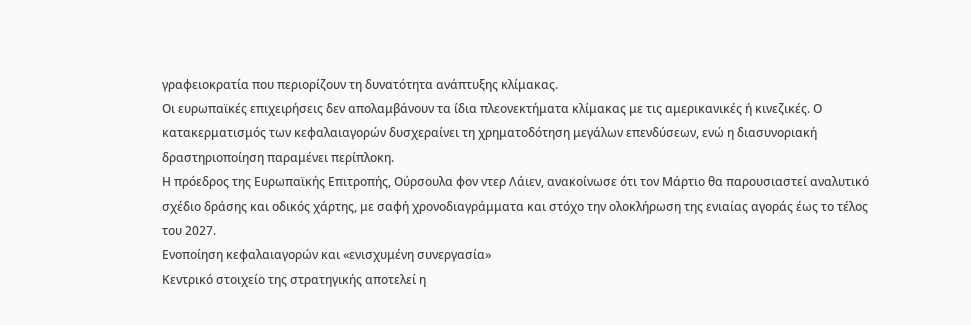γραφειοκρατία που περιορίζουν τη δυνατότητα ανάπτυξης κλίμακας.
Οι ευρωπαϊκές επιχειρήσεις δεν απολαμβάνουν τα ίδια πλεονεκτήματα κλίμακας με τις αμερικανικές ή κινεζικές. Ο κατακερματισμός των κεφαλαιαγορών δυσχεραίνει τη χρηματοδότηση μεγάλων επενδύσεων, ενώ η διασυνοριακή δραστηριοποίηση παραμένει περίπλοκη.
Η πρόεδρος της Ευρωπαϊκής Επιτροπής, Ούρσουλα φον ντερ Λάιεν, ανακοίνωσε ότι τον Μάρτιο θα παρουσιαστεί αναλυτικό σχέδιο δράσης και οδικός χάρτης, με σαφή χρονοδιαγράμματα και στόχο την ολοκλήρωση της ενιαίας αγοράς έως το τέλος του 2027.
Ενοποίηση κεφαλαιαγορών και «ενισχυμένη συνεργασία»
Κεντρικό στοιχείο της στρατηγικής αποτελεί η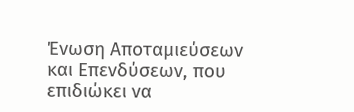Ένωση Αποταμιεύσεων και Επενδύσεων, που επιδιώκει να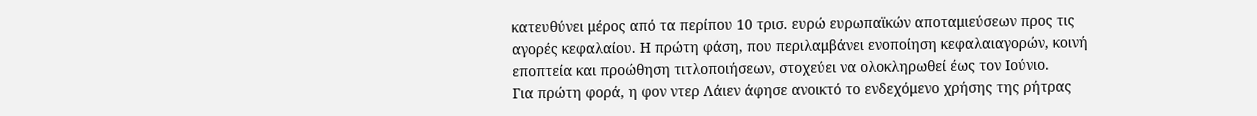κατευθύνει μέρος από τα περίπου 10 τρισ. ευρώ ευρωπαϊκών αποταμιεύσεων προς τις αγορές κεφαλαίου. Η πρώτη φάση, που περιλαμβάνει ενοποίηση κεφαλαιαγορών, κοινή εποπτεία και προώθηση τιτλοποιήσεων, στοχεύει να ολοκληρωθεί έως τον Ιούνιο.
Για πρώτη φορά, η φον ντερ Λάιεν άφησε ανοικτό το ενδεχόμενο χρήσης της ρήτρας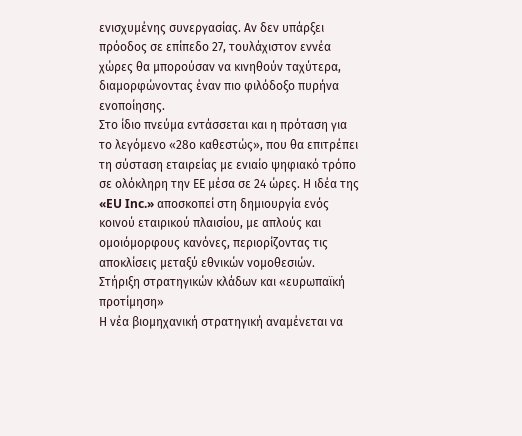ενισχυμένης συνεργασίας. Αν δεν υπάρξει πρόοδος σε επίπεδο 27, τουλάχιστον εννέα χώρες θα μπορούσαν να κινηθούν ταχύτερα, διαμορφώνοντας έναν πιο φιλόδοξο πυρήνα ενοποίησης.
Στο ίδιο πνεύμα εντάσσεται και η πρόταση για το λεγόμενο «28ο καθεστώς», που θα επιτρέπει τη σύσταση εταιρείας με ενιαίο ψηφιακό τρόπο σε ολόκληρη την ΕΕ μέσα σε 24 ώρες. Η ιδέα της «EU Inc.» αποσκοπεί στη δημιουργία ενός κοινού εταιρικού πλαισίου, με απλούς και ομοιόμορφους κανόνες, περιορίζοντας τις αποκλίσεις μεταξύ εθνικών νομοθεσιών.
Στήριξη στρατηγικών κλάδων και «ευρωπαϊκή προτίμηση»
Η νέα βιομηχανική στρατηγική αναμένεται να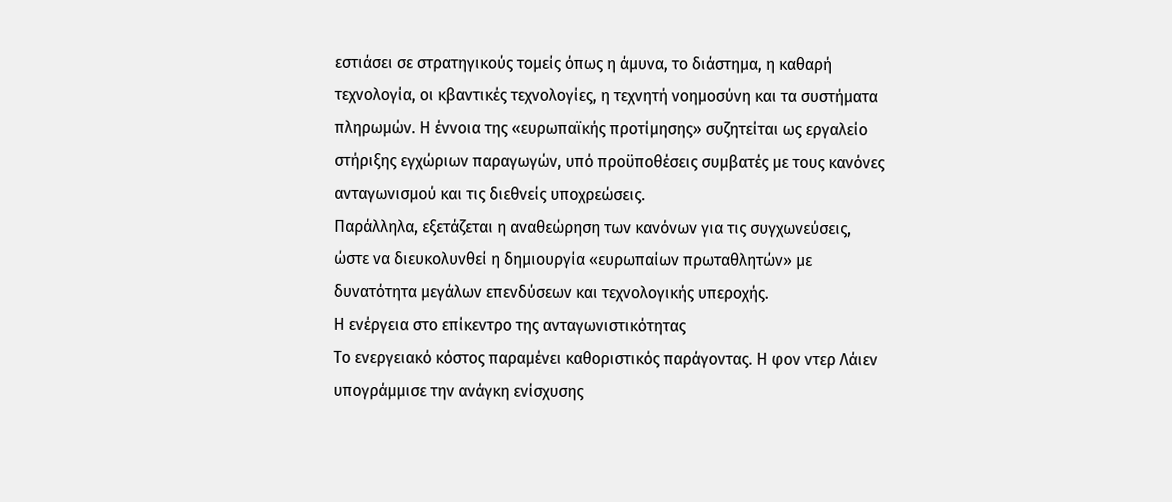εστιάσει σε στρατηγικούς τομείς όπως η άμυνα, το διάστημα, η καθαρή τεχνολογία, οι κβαντικές τεχνολογίες, η τεχνητή νοημοσύνη και τα συστήματα πληρωμών. Η έννοια της «ευρωπαϊκής προτίμησης» συζητείται ως εργαλείο στήριξης εγχώριων παραγωγών, υπό προϋποθέσεις συμβατές με τους κανόνες ανταγωνισμού και τις διεθνείς υποχρεώσεις.
Παράλληλα, εξετάζεται η αναθεώρηση των κανόνων για τις συγχωνεύσεις, ώστε να διευκολυνθεί η δημιουργία «ευρωπαίων πρωταθλητών» με δυνατότητα μεγάλων επενδύσεων και τεχνολογικής υπεροχής.
Η ενέργεια στο επίκεντρο της ανταγωνιστικότητας
Το ενεργειακό κόστος παραμένει καθοριστικός παράγοντας. Η φον ντερ Λάιεν υπογράμμισε την ανάγκη ενίσχυσης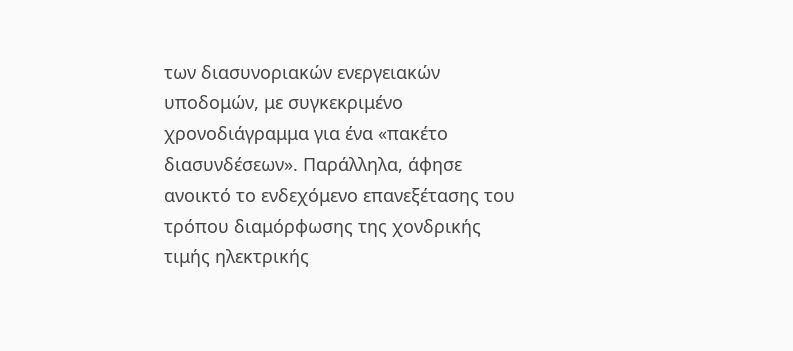των διασυνοριακών ενεργειακών υποδομών, με συγκεκριμένο χρονοδιάγραμμα για ένα «πακέτο διασυνδέσεων». Παράλληλα, άφησε ανοικτό το ενδεχόμενο επανεξέτασης του τρόπου διαμόρφωσης της χονδρικής τιμής ηλεκτρικής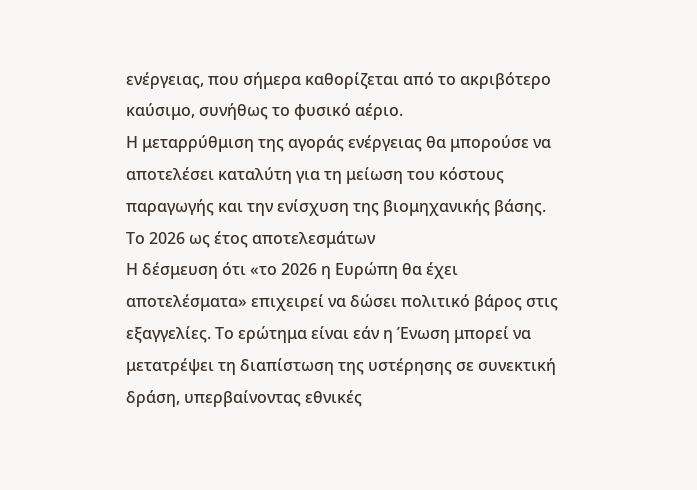ενέργειας, που σήμερα καθορίζεται από το ακριβότερο καύσιμο, συνήθως το φυσικό αέριο.
Η μεταρρύθμιση της αγοράς ενέργειας θα μπορούσε να αποτελέσει καταλύτη για τη μείωση του κόστους παραγωγής και την ενίσχυση της βιομηχανικής βάσης.
Το 2026 ως έτος αποτελεσμάτων
Η δέσμευση ότι «το 2026 η Ευρώπη θα έχει αποτελέσματα» επιχειρεί να δώσει πολιτικό βάρος στις εξαγγελίες. Το ερώτημα είναι εάν η Ένωση μπορεί να μετατρέψει τη διαπίστωση της υστέρησης σε συνεκτική δράση, υπερβαίνοντας εθνικές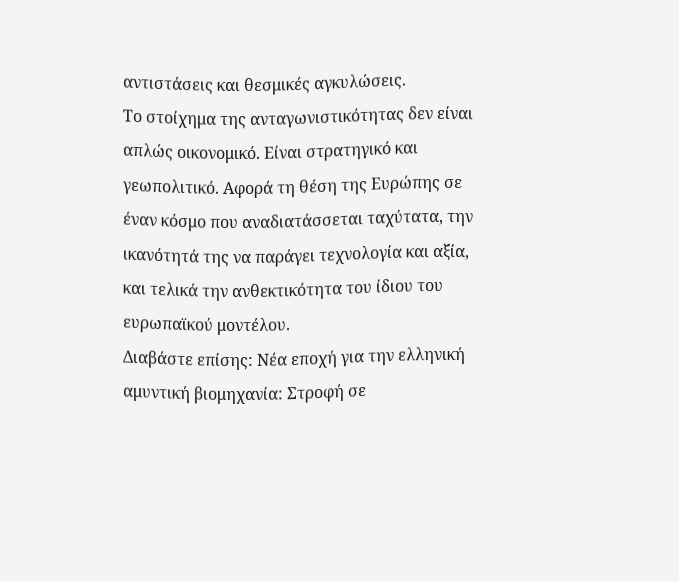αντιστάσεις και θεσμικές αγκυλώσεις.
Το στοίχημα της ανταγωνιστικότητας δεν είναι απλώς οικονομικό. Είναι στρατηγικό και γεωπολιτικό. Αφορά τη θέση της Ευρώπης σε έναν κόσμο που αναδιατάσσεται ταχύτατα, την ικανότητά της να παράγει τεχνολογία και αξία, και τελικά την ανθεκτικότητα του ίδιου του ευρωπαϊκού μοντέλου.
Διαβάστε επίσης: Νέα εποχή για την ελληνική αμυντική βιομηχανία: Στροφή σε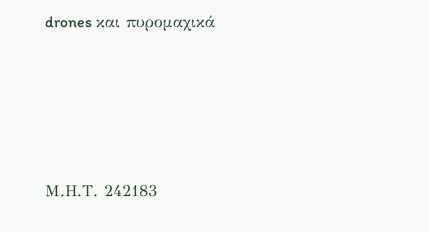drones και πυρομαχικά







Μ.Η.Τ. 242183